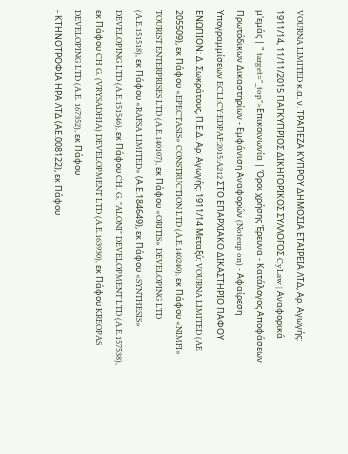VOURNA LIMITED κ.α. ν. ΤΡΑΠΕΖΑ ΚΥΠΡΟΥ ΔΗΜΟΣΙΑ ΕΤΑΙΡΕΙΑ ΛΤΔ, Αρ. Αγωγής: 1911/14, 11/11/2015 ΠΑΓΚΥΠΡΙΟΣ ΔΙΚΗΓΟΡΙΚΟΣ ΣΥΛΛΟΓΟΣ CyLaw | Αναφορικά μ'εμάς | " target="_top">Επικοινωνία | Όροι χρήσης Έρευνα - Κατάλογος Αποφάσεων Πρωτόδικων Δικαστηρίων - Εμφάνιση Αναφορών (Noteup on) - Αφαίρεση Υπογραμμίσεων ECLI:CY:EDPAF:2015:A212 ΣΤΟ ΕΠΑΡΧΙΑΚΟ ΔΙΚΑΣΤΗΡΙΟ ΠΑΦΟΥ ΕΝΩΠΙΟΝ: Δ. Σωκράτους, Π.Ε.Δ. Αρ. Αγωγής: 1911/14 Μεταξύ: VOURNA LIMITED (AE 205509), εκ Πάφου «EPECTASIS» CONSTRUCTION LTD (A.E.140240), εκ Πάφου «NIMFI» TOURIST ENTERPRISES LTD (A.E.140107), εκ Πάφου «ORITIS» DEVELOPING LTD (A.E.151518), εκ Πάφου «RAFSA LIMITED» (Α.Ε.184649), εκ Πάφου «SYNTHESIS» DEVELOPING LTD (A.E.151546), εκ Πάφου CH. G. "ALONI" DEVELOPMENT LTD (A.E.157538), εκ Πάφου CH G. (VRYSADHIA) DEVELOPMENT LTD (A.E.163930), εκ Πάφου KREOPAS DEVELOPING LTD (A.E. 167352), εκ Πάφου
- ΚΤΗΝΟΤΡΟΦΙΑ ΗΡΑ ΛΤΔ (ΑΕ.008122), εκ Πάφου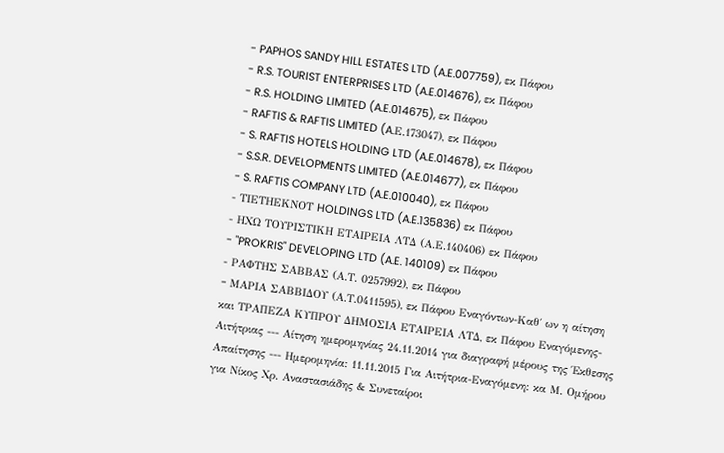- PAPHOS SANDY HILL ESTATES LTD (A.E.007759), εκ Πάφου
- R.S. TOURIST ENTERPRISES LTD (A.E.014676), εκ Πάφου
- R.S. HOLDING LIMITED (A.E.014675), εκ Πάφου
- RAFTIS & RAFTIS LIMITED (A.Ε.173047), εκ Πάφου
- S. RAFTIS HOTELS HOLDING LTD (A.E.014678), εκ Πάφου
- S.S.R. DEVELOPMENTS LIMITED (A.E.014677), εκ Πάφου
- S. RAFTIS COMPANY LTD (A.E.010040), εκ Πάφου
- ΤΙΕΤΗΕΚΝΟΤ HOLDINGS LTD (A.E.135836) εκ Πάφου
- ΗΧΩ ΤΟΥΡΙΣΤΙΚΗ ΕΤΑΙΡΕΙΑ ΛΤΔ (Α.Ε.140406) εκ Πάφου
- "PROKRIS" DEVELOPING LTD (A.E. 140109) εκ Πάφου
- ΡΑΦΤΗΣ ΣΑΒΒΑΣ (Α.Τ. 0257992), εκ Πάφου
- MAΡΙΑ ΣΑΒΒΙΔΟΥ (Α.Τ.0411595), εκ Πάφου Εναγόντων-Καθ΄ ων η αίτηση και ΤΡΑΠΕΖΑ ΚΥΠΡΟΥ ΔΗΜΟΣΙΑ ΕΤΑΙΡΕΙΑ ΛΤΔ, εκ Πάφου Εναγόμενης-Αιτήτριας --- Αίτηση ημερομηνίας 24.11.2014 για διαγραφή μέρους της Έκθεσης Απαίτησης --- Ημερομηνία: 11.11.2015 Για Αιτήτρια-Εναγόμενη: κα Μ. Ομήρου για Νίκος Χρ. Αναστασιάδης & Συνεταίροι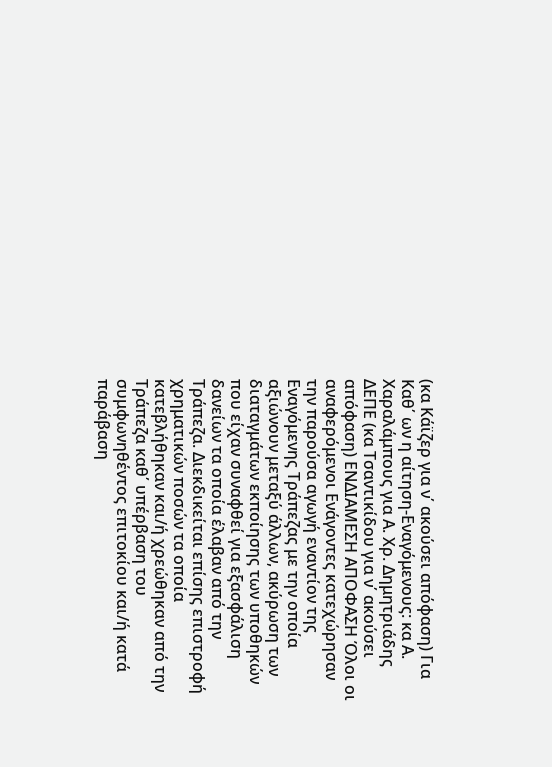(κα Κάϊζερ για ν΄ ακούσει απόφαση) Για Καθ΄ ων η αίτηση-Εναγόμενους: κα Α. Χαραλάμπους για Α. Χρ. Δημητριάδης ΔΕΠΕ (κα Τσαντικίδου για ν΄ ακούσει απόφαση) ΕΝΔΙΑΜΕΣΗ ΑΠΟΦΑΣΗ Όλοι οι αναφερόμενοι Ενάγοντες κατεχώρησαν την παρούσα αγωγή εναντίον της Εναγόμενης Τράπεζας με την οποία αξιώνουν μεταξύ άλλων, ακύρωση των διαταγμάτων εκποίησης των υποθηκών που είχαν συναφθεί για εξασφάλιση δανείων τα οποία έλαβαν από την Τράπεζα. Διεκδικείται επίσης επιστροφή χρηματικών ποσών τα οποία κατεβλήθηκαν και/ή χρεώθηκαν από την Τράπεζα καθ΄ υπέρβαση του συμφωνηθέντος επιτοκίου και/ή κατά παράβαση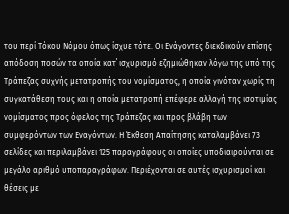του περί Τόκου Νόμου όπως ίσχυε τότε. Οι Ενάγοντες διεκδικούν επίσης απόδοση ποσών τα οποία κατ΄ ισχυρισμό εζημιώθηκαν λόγω της υπό της Τράπεζας συχνής μετατροπής του νομίσματος, η οποία γινόταν χωρίς τη συγκατάθεση τους και η οποία μετατροπή επέφερε αλλαγή της ισοτιμίας νομίσματος προς όφελος της Τράπεζας και προς βλάβη των συμφερόντων των Εναγόντων. Η Έκθεση Απαίτησης καταλαμβάνει 73 σελίδες και περιλαμβάνει 125 παραγράφους οι οποίες υποδιαιρούνται σε μεγάλο αριθμό υποπαραγράφων. Περιέχονται σε αυτές ισχυρισμοί και θέσεις με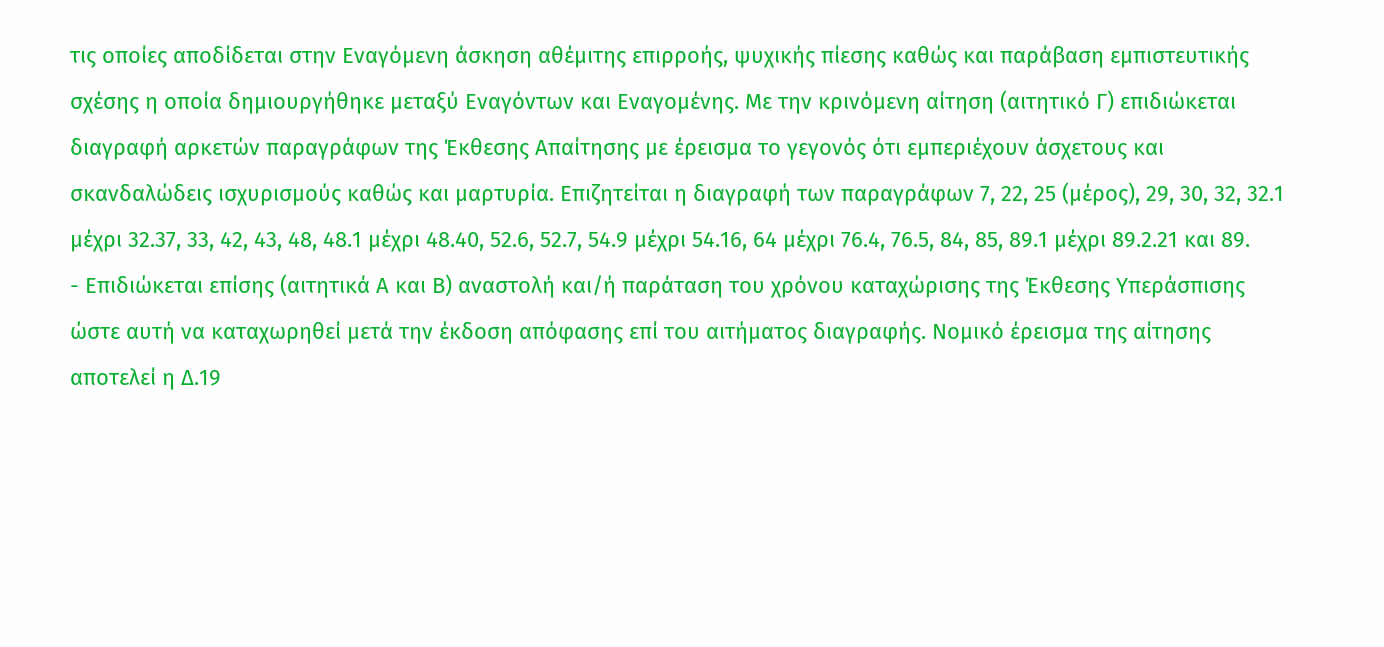τις οποίες αποδίδεται στην Εναγόμενη άσκηση αθέμιτης επιρροής, ψυχικής πίεσης καθώς και παράβαση εμπιστευτικής σχέσης η οποία δημιουργήθηκε μεταξύ Εναγόντων και Εναγομένης. Με την κρινόμενη αίτηση (αιτητικό Γ) επιδιώκεται διαγραφή αρκετών παραγράφων της Έκθεσης Απαίτησης με έρεισμα το γεγονός ότι εμπεριέχουν άσχετους και σκανδαλώδεις ισχυρισμούς καθώς και μαρτυρία. Επιζητείται η διαγραφή των παραγράφων 7, 22, 25 (μέρος), 29, 30, 32, 32.1 μέχρι 32.37, 33, 42, 43, 48, 48.1 μέχρι 48.40, 52.6, 52.7, 54.9 μέχρι 54.16, 64 μέχρι 76.4, 76.5, 84, 85, 89.1 μέχρι 89.2.21 και 89.
- Επιδιώκεται επίσης (αιτητικά Α και Β) αναστολή και/ή παράταση του χρόνου καταχώρισης της Έκθεσης Υπεράσπισης ώστε αυτή να καταχωρηθεί μετά την έκδοση απόφασης επί του αιτήματος διαγραφής. Νομικό έρεισμα της αίτησης αποτελεί η Δ.19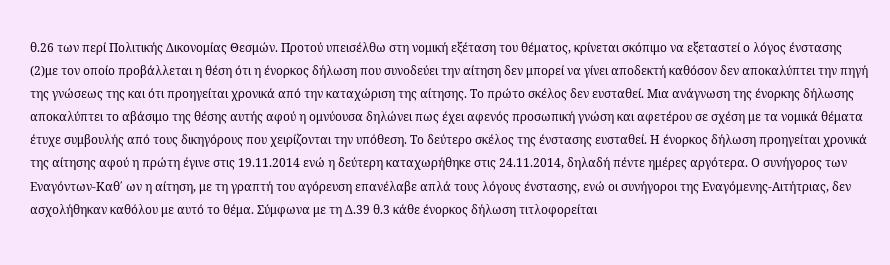θ.26 των περί Πολιτικής Δικονομίας Θεσμών. Προτού υπεισέλθω στη νομική εξέταση του θέματος, κρίνεται σκόπιμο να εξεταστεί ο λόγος ένστασης
(2)με τον οποίο προβάλλεται η θέση ότι η ένορκος δήλωση που συνοδεύει την αίτηση δεν μπορεί να γίνει αποδεκτή καθόσον δεν αποκαλύπτει την πηγή της γνώσεως της και ότι προηγείται χρονικά από την καταχώριση της αίτησης. Το πρώτο σκέλος δεν ευσταθεί. Μια ανάγνωση της ένορκης δήλωσης αποκαλύπτει το αβάσιμο της θέσης αυτής αφού η ομνύουσα δηλώνει πως έχει αφενός προσωπική γνώση και αφετέρου σε σχέση με τα νομικά θέματα έτυχε συμβουλής από τους δικηγόρους που χειρίζονται την υπόθεση. Το δεύτερο σκέλος της ένστασης ευσταθεί. Η ένορκος δήλωση προηγείται χρονικά της αίτησης αφού η πρώτη έγινε στις 19.11.2014 ενώ η δεύτερη καταχωρήθηκε στις 24.11.2014, δηλαδή πέντε ημέρες αργότερα. Ο συνήγορος των Εναγόντων-Καθ΄ ων η αίτηση, με τη γραπτή του αγόρευση επανέλαβε απλά τους λόγους ένστασης, ενώ οι συνήγοροι της Εναγόμενης-Αιτήτριας, δεν ασχολήθηκαν καθόλου με αυτό το θέμα. Σύμφωνα με τη Δ.39 θ.3 κάθε ένορκος δήλωση τιτλοφορείται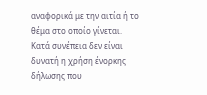αναφορικά με την αιτία ή το θέμα στο οποίο γίνεται. Κατά συνέπεια δεν είναι δυνατή η χρήση ένορκης δήλωσης που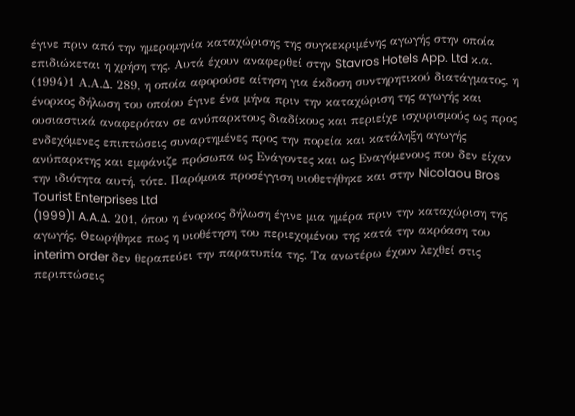έγινε πριν από την ημερομηνία καταχώρισης της συγκεκριμένης αγωγής στην οποία επιδιώκεται η χρήση της. Αυτά έχουν αναφερθεί στην Stavros Hotels App. Ltd κ.α.
(1994)1 Α.Α.Δ. 289, η οποία αφορούσε αίτηση για έκδοση συντηρητικού διατάγματος, η ένορκος δήλωση του οποίου έγινε ένα μήνα πριν την καταχώριση της αγωγής και ουσιαστικά αναφερόταν σε ανύπαρκτους διαδίκους και περιείχε ισχυρισμούς ως προς ενδεχόμενες επιπτώσεις συναρτημένες προς την πορεία και κατάληξη αγωγής ανύπαρκτης και εμφάνιζε πρόσωπα ως Ενάγοντες και ως Εναγόμενους που δεν είχαν την ιδιότητα αυτή, τότε. Παρόμοια προσέγγιση υιοθετήθηκε και στην Nicolaou Bros Tourist Enterprises Ltd
(1999)1 A.A.Δ. 201, όπου η ένορκος δήλωση έγινε μια ημέρα πριν την καταχώριση της αγωγής. Θεωρήθηκε πως η υιοθέτηση του περιεχομένου της κατά την ακρόαση του interim order δεν θεραπεύει την παρατυπία της. Τα ανωτέρω έχουν λεχθεί στις περιπτώσεις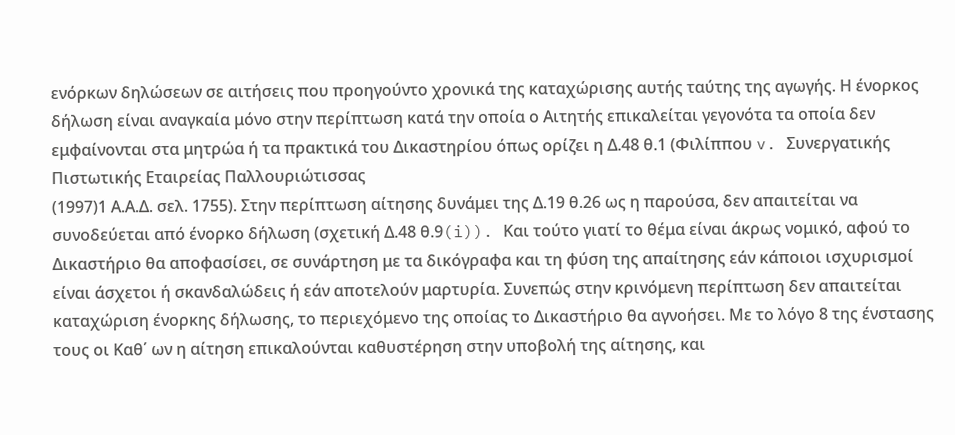ενόρκων δηλώσεων σε αιτήσεις που προηγούντο χρονικά της καταχώρισης αυτής ταύτης της αγωγής. Η ένορκος δήλωση είναι αναγκαία μόνο στην περίπτωση κατά την οποία ο Αιτητής επικαλείται γεγονότα τα οποία δεν εμφαίνονται στα μητρώα ή τα πρακτικά του Δικαστηρίου όπως ορίζει η Δ.48 θ.1 (Φιλίππου v. Συνεργατικής Πιστωτικής Εταιρείας Παλλουριώτισσας
(1997)1 Α.Α.Δ. σελ. 1755). Στην περίπτωση αίτησης δυνάμει της Δ.19 θ.26 ως η παρούσα, δεν απαιτείται να συνοδεύεται από ένορκο δήλωση (σχετική Δ.48 θ.9(i)). Και τούτο γιατί το θέμα είναι άκρως νομικό, αφού το Δικαστήριο θα αποφασίσει, σε συνάρτηση με τα δικόγραφα και τη φύση της απαίτησης εάν κάποιοι ισχυρισμοί είναι άσχετοι ή σκανδαλώδεις ή εάν αποτελούν μαρτυρία. Συνεπώς στην κρινόμενη περίπτωση δεν απαιτείται καταχώριση ένορκης δήλωσης, το περιεχόμενο της οποίας το Δικαστήριο θα αγνοήσει. Με το λόγο 8 της ένστασης τους οι Καθ΄ ων η αίτηση επικαλούνται καθυστέρηση στην υποβολή της αίτησης, και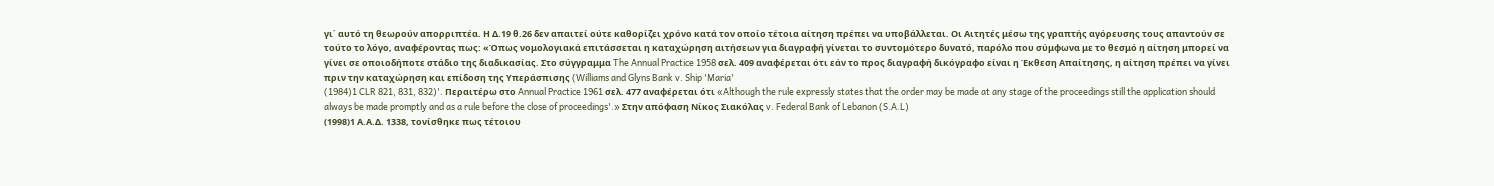γι΄ αυτό τη θεωρούν απορριπτέα. Η Δ.19 θ.26 δεν απαιτεί ούτε καθορίζει χρόνο κατά τον οποίο τέτοια αίτηση πρέπει να υποβάλλεται. Οι Αιτητές μέσω της γραπτής αγόρευσης τους απαντούν σε τούτο το λόγο, αναφέροντας πως: «Όπως νομολογιακά επιτάσσεται η καταχώρηση αιτήσεων για διαγραφή γίνεται το συντομότερο δυνατό, παρόλο που σύμφωνα με το θεσμό η αίτηση μπορεί να γίνει σε οποιοδήποτε στάδιο της διαδικασίας. Στο σύγγραμμα The Annual Practice 1958 σελ. 409 αναφέρεται ότι εάν το προς διαγραφή δικόγραφο είναι η Έκθεση Απαίτησης, η αίτηση πρέπει να γίνει πριν την καταχώρηση και επίδοση της Υπεράσπισης (Williams and Glyns Bank v. Ship 'Maria'
(1984)1 CLR 821, 831, 832)'. Περαιτέρω στο Annual Practice 1961 σελ. 477 αναφέρεται ότι «Although the rule expressly states that the order may be made at any stage of the proceedings still the application should always be made promptly and as a rule before the close of proceedings'.» Στην απόφαση Νίκος Σιακόλας v. Federal Bank of Lebanon (S.A.L)
(1998)1 Α.Α.Δ. 1338, τονίσθηκε πως τέτοιου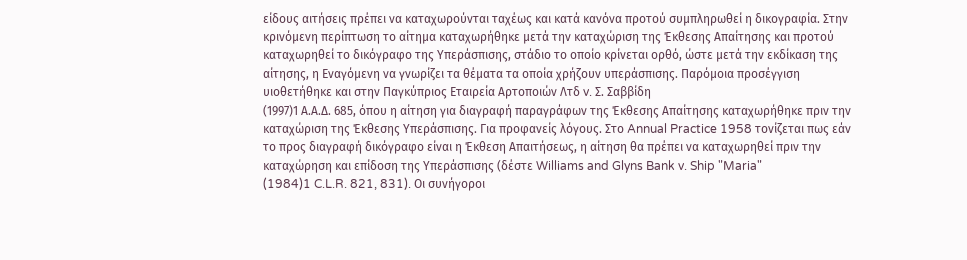είδους αιτήσεις πρέπει να καταχωρούνται ταχέως και κατά κανόνα προτού συμπληρωθεί η δικογραφία. Στην κρινόμενη περίπτωση το αίτημα καταχωρήθηκε μετά την καταχώριση της Έκθεσης Απαίτησης και προτού καταχωρηθεί το δικόγραφο της Υπεράσπισης, στάδιο το οποίο κρίνεται ορθό, ώστε μετά την εκδίκαση της αίτησης, η Εναγόμενη να γνωρίζει τα θέματα τα οποία χρήζουν υπεράσπισης. Παρόμοια προσέγγιση υιοθετήθηκε και στην Παγκύπριος Εταιρεία Αρτοποιών Λτδ v. Σ. Σαββίδη
(1997)1 Α.Α.Δ. 685, όπου η αίτηση για διαγραφή παραγράφων της Έκθεσης Απαίτησης καταχωρήθηκε πριν την καταχώριση της Έκθεσης Υπεράσπισης. Για προφανείς λόγους. Στο Annual Practice 1958 τονίζεται πως εάν το προς διαγραφή δικόγραφο είναι η Έκθεση Απαιτήσεως, η αίτηση θα πρέπει να καταχωρηθεί πριν την καταχώρηση και επίδοση της Υπεράσπισης (δέστε Williams and Glyns Bank v. Ship "Maria"
(1984)1 C.L.R. 821, 831). Οι συνήγοροι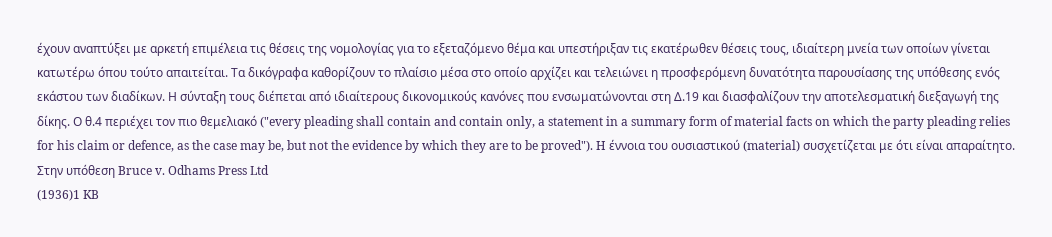έχουν αναπτύξει με αρκετή επιμέλεια τις θέσεις της νομολογίας για το εξεταζόμενο θέμα και υπεστήριξαν τις εκατέρωθεν θέσεις τους, ιδιαίτερη μνεία των οποίων γίνεται κατωτέρω όπου τούτο απαιτείται. Τα δικόγραφα καθορίζουν το πλαίσιο μέσα στο οποίο αρχίζει και τελειώνει η προσφερόμενη δυνατότητα παρουσίασης της υπόθεσης ενός εκάστου των διαδίκων. Η σύνταξη τους διέπεται από ιδιαίτερους δικονομικούς κανόνες που ενσωματώνονται στη Δ.19 και διασφαλίζουν την αποτελεσματική διεξαγωγή της δίκης. Ο θ.4 περιέχει τον πιο θεμελιακό ("every pleading shall contain and contain only, a statement in a summary form of material facts on which the party pleading relies for his claim or defence, as the case may be, but not the evidence by which they are to be proved"). H έννοια του ουσιαστικού (material) συσχετίζεται με ότι είναι απαραίτητο. Στην υπόθεση Bruce v. Odhams Press Ltd
(1936)1 KB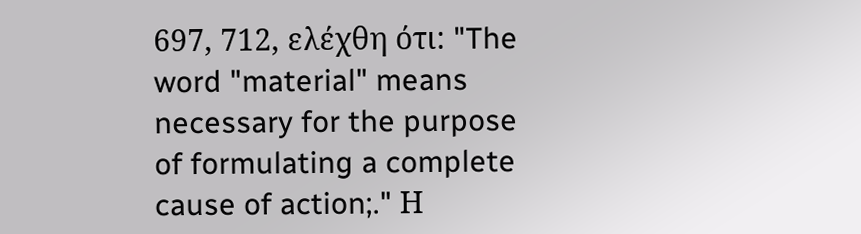697, 712, ελέχθη ότι: "The word "material" means necessary for the purpose of formulating a complete cause of action;." Η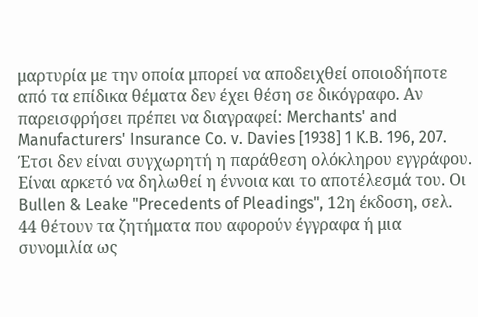μαρτυρία με την οποία μπορεί να αποδειχθεί οποιοδήποτε από τα επίδικα θέματα δεν έχει θέση σε δικόγραφο. Αν παρεισφρήσει πρέπει να διαγραφεί: Merchants' and Manufacturers' Insurance Co. v. Davies [1938] 1 K.B. 196, 207. Έτσι δεν είναι συγχωρητή η παράθεση ολόκληρου εγγράφου. Είναι αρκετό να δηλωθεί η έννοια και το αποτέλεσμά του. Οι Bullen & Leake "Precedents of Pleadings", 12η έκδοση, σελ. 44 θέτουν τα ζητήματα που αφορούν έγγραφα ή μια συνομιλία ως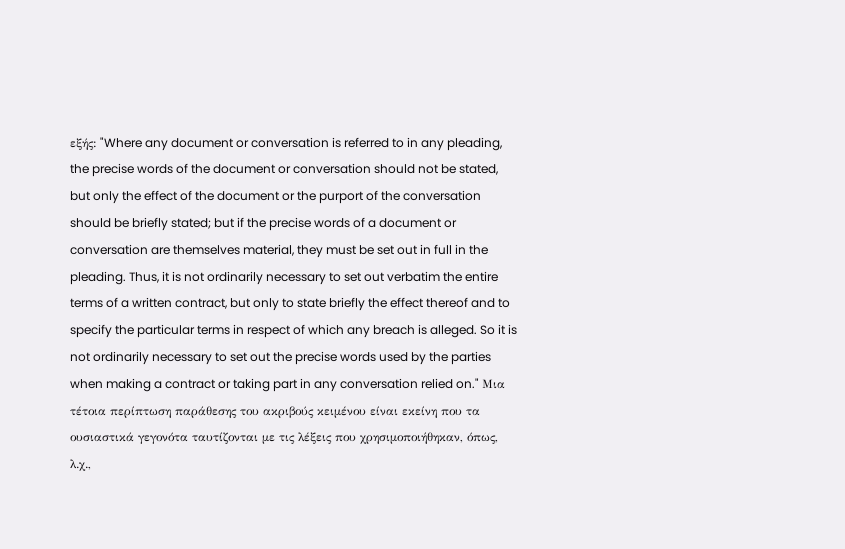εξής: "Where any document or conversation is referred to in any pleading, the precise words of the document or conversation should not be stated, but only the effect of the document or the purport of the conversation should be briefly stated; but if the precise words of a document or conversation are themselves material, they must be set out in full in the pleading. Thus, it is not ordinarily necessary to set out verbatim the entire terms of a written contract, but only to state briefly the effect thereof and to specify the particular terms in respect of which any breach is alleged. So it is not ordinarily necessary to set out the precise words used by the parties when making a contract or taking part in any conversation relied on." Μια τέτοια περίπτωση παράθεσης του ακριβούς κειμένου είναι εκείνη που τα ουσιαστικά γεγονότα ταυτίζονται με τις λέξεις που χρησιμοποιήθηκαν, όπως, λ.χ.,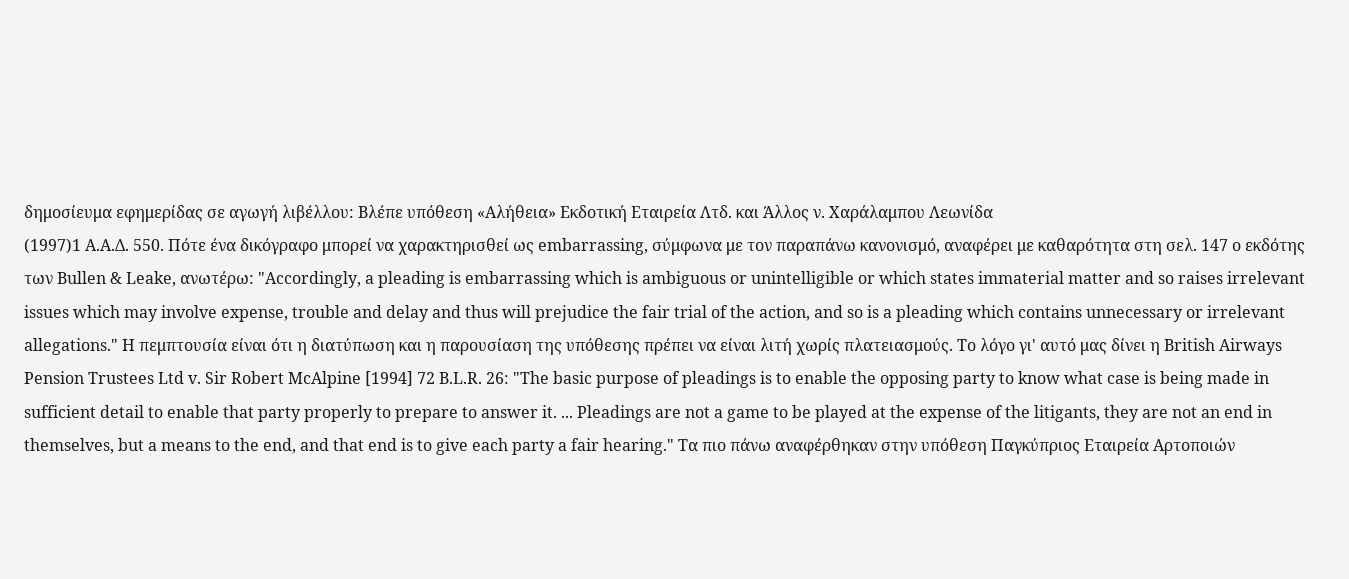δημοσίευμα εφημερίδας σε αγωγή λιβέλλου: Βλέπε υπόθεση «Αλήθεια» Εκδοτική Εταιρεία Λτδ. και Άλλος ν. Χαράλαμπου Λεωνίδα
(1997)1 Α.Α.Δ. 550. Πότε ένα δικόγραφο μπορεί να χαρακτηρισθεί ως embarrassing, σύμφωνα με τον παραπάνω κανονισμό, αναφέρει με καθαρότητα στη σελ. 147 ο εκδότης των Βullen & Leake, ανωτέρω: "Accordingly, a pleading is embarrassing which is ambiguous or unintelligible or which states immaterial matter and so raises irrelevant issues which may involve expense, trouble and delay and thus will prejudice the fair trial of the action, and so is a pleading which contains unnecessary or irrelevant allegations." Η πεμπτουσία είναι ότι η διατύπωση και η παρουσίαση της υπόθεσης πρέπει να είναι λιτή χωρίς πλατειασμούς. Το λόγο γι' αυτό μας δίνει η British Airways Pension Trustees Ltd v. Sir Robert McAlpine [1994] 72 B.L.R. 26: "The basic purpose of pleadings is to enable the opposing party to know what case is being made in sufficient detail to enable that party properly to prepare to answer it. ... Pleadings are not a game to be played at the expense of the litigants, they are not an end in themselves, but a means to the end, and that end is to give each party a fair hearing." Τα πιο πάνω αναφέρθηκαν στην υπόθεση Παγκύπριος Εταιρεία Αρτοποιών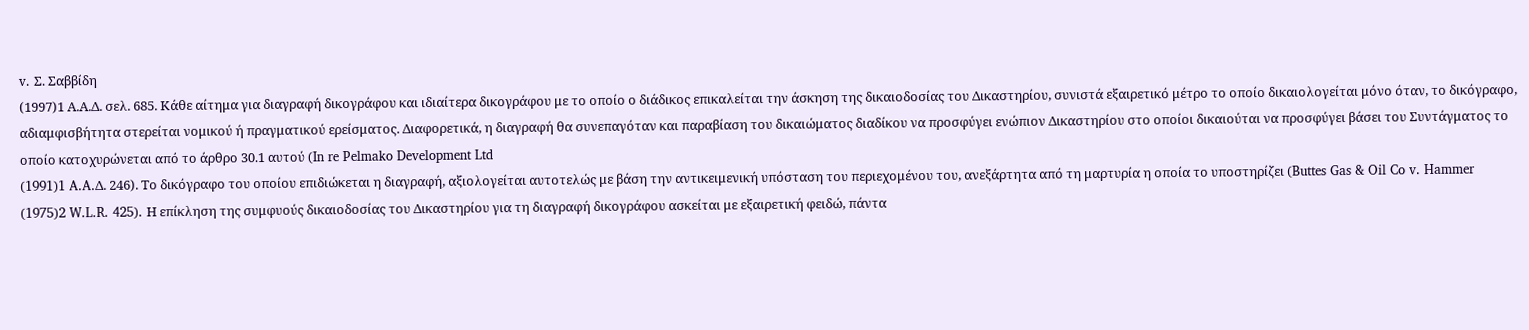v. Σ. Σαββίδη
(1997)1 Α.Α.Δ. σελ. 685. Κάθε αίτημα για διαγραφή δικογράφου και ιδιαίτερα δικογράφου με το οποίο ο διάδικος επικαλείται την άσκηση της δικαιοδοσίας του Δικαστηρίου, συνιστά εξαιρετικό μέτρο το οποίο δικαιολογείται μόνο όταν, το δικόγραφο, αδιαμφισβήτητα στερείται νομικού ή πραγματικού ερείσματος. Διαφορετικά, η διαγραφή θα συνεπαγόταν και παραβίαση του δικαιώματος διαδίκου να προσφύγει ενώπιον Δικαστηρίου στο οποίοι δικαιούται να προσφύγει βάσει του Συντάγματος το οποίο κατοχυρώνεται από το άρθρο 30.1 αυτού (In re Pelmako Development Ltd
(1991)1 A.A.Δ. 246). Το δικόγραφο του οποίου επιδιώκεται η διαγραφή, αξιολογείται αυτοτελώς με βάση την αντικειμενική υπόσταση του περιεχομένου του, ανεξάρτητα από τη μαρτυρία η οποία το υποστηρίζει (Buttes Gas & Oil Co v. Hammer
(1975)2 W.L.R. 425). Η επίκληση της συμφυούς δικαιοδοσίας του Δικαστηρίου για τη διαγραφή δικογράφου ασκείται με εξαιρετική φειδώ, πάντα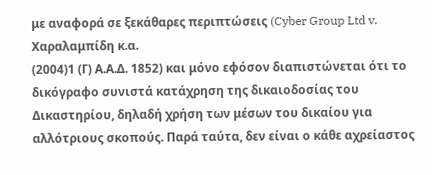με αναφορά σε ξεκάθαρες περιπτώσεις (Cyber Group Ltd v. Χαραλαμπίδη κ.α.
(2004)1 (Γ) Α.Α.Δ. 1852) και μόνο εφόσον διαπιστώνεται ότι το δικόγραφο συνιστά κατάχρηση της δικαιοδοσίας του Δικαστηρίου, δηλαδή χρήση των μέσων του δικαίου για αλλότριους σκοπούς. Παρά ταύτα, δεν είναι ο κάθε αχρείαστος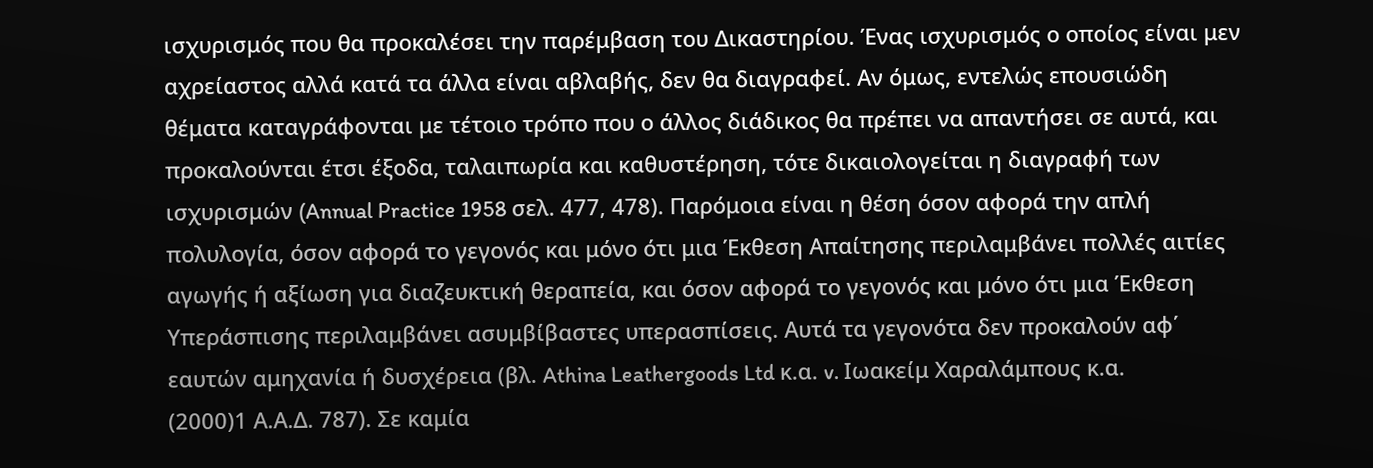ισχυρισμός που θα προκαλέσει την παρέμβαση του Δικαστηρίου. Ένας ισχυρισμός ο οποίος είναι μεν αχρείαστος αλλά κατά τα άλλα είναι αβλαβής, δεν θα διαγραφεί. Αν όμως, εντελώς επουσιώδη θέματα καταγράφονται με τέτοιο τρόπο που ο άλλος διάδικος θα πρέπει να απαντήσει σε αυτά, και προκαλούνται έτσι έξοδα, ταλαιπωρία και καθυστέρηση, τότε δικαιολογείται η διαγραφή των ισχυρισμών (Annual Practice 1958 σελ. 477, 478). Παρόμοια είναι η θέση όσον αφορά την απλή πολυλογία, όσον αφορά το γεγονός και μόνο ότι μια Έκθεση Απαίτησης περιλαμβάνει πολλές αιτίες αγωγής ή αξίωση για διαζευκτική θεραπεία, και όσον αφορά το γεγονός και μόνο ότι μια Έκθεση Υπεράσπισης περιλαμβάνει ασυμβίβαστες υπερασπίσεις. Αυτά τα γεγονότα δεν προκαλούν αφ΄ εαυτών αμηχανία ή δυσχέρεια (βλ. Athina Leathergoods Ltd κ.α. v. Ιωακείμ Χαραλάμπους κ.α.
(2000)1 Α.Α.Δ. 787). Σε καμία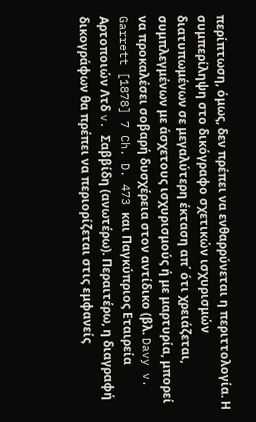περίπτωση, όμως, δεν πρέπει να ενθαρρύνεται η περιττολογία. Η συμπερίληψη στο δικόγραφο σχετικών ισχυρισμών διατυπωμένων σε μεγαλύτερη έκταση απ΄ ότι χρειάζεται, συμπλεγμένων με άσχετους ισχυρισμούς ή με μαρτυρία, μπορεί να προκαλέσει σοβαρή δυσχέρεια στον αντίδικο (βλ. Davy v. Garrett [1878] 7 Ch. D. 473 και Παγκύπριος Εταιρεία Αρτοποιών Λτδ v. Σαββίδη (ανωτέρω). Περαιτέρω, η διαγραφή δικογράφων θα πρέπει να περιορίζεται στις εμφανείς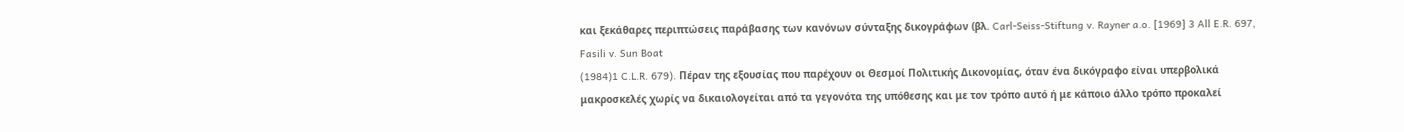και ξεκάθαρες περιπτώσεις παράβασης των κανόνων σύνταξης δικογράφων (βλ. Carl-Seiss-Stiftung v. Rayner a.o. [1969] 3 All E.R. 697, Fasili v. Sun Boat
(1984)1 C.L.R. 679). Πέραν της εξουσίας που παρέχουν οι Θεσμοί Πολιτικής Δικονομίας, όταν ένα δικόγραφο είναι υπερβολικά μακροσκελές χωρίς να δικαιολογείται από τα γεγονότα της υπόθεσης και με τον τρόπο αυτό ή με κάποιο άλλο τρόπο προκαλεί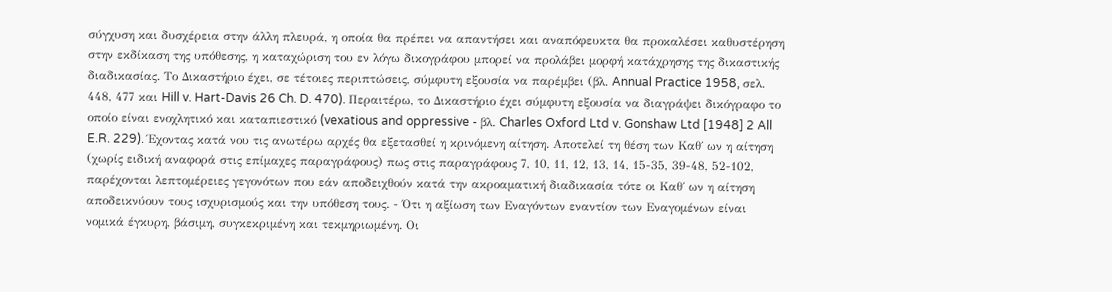σύγχυση και δυσχέρεια στην άλλη πλευρά, η οποία θα πρέπει να απαντήσει και αναπόφευκτα θα προκαλέσει καθυστέρηση στην εκδίκαση της υπόθεσης, η καταχώριση του εν λόγω δικογράφου μπορεί να προλάβει μορφή κατάχρησης της δικαστικής διαδικασίας. Το Δικαστήριο έχει, σε τέτοιες περιπτώσεις, σύμφυτη εξουσία να παρέμβει (βλ. Annual Practice 1958, σελ. 448, 477 και Hill v. Hart-Davis 26 Ch. D. 470). Περαιτέρω, το Δικαστήριο έχει σύμφυτη εξουσία να διαγράψει δικόγραφο το οποίο είναι ενοχλητικό και καταπιεστικό (vexatious and oppressive - βλ. Charles Oxford Ltd v. Gonshaw Ltd [1948] 2 All E.R. 229). Έχοντας κατά νου τις ανωτέρω αρχές θα εξετασθεί η κρινόμενη αίτηση. Αποτελεί τη θέση των Καθ΄ ων η αίτηση (χωρίς ειδική αναφορά στις επίμαχες παραγράφους) πως στις παραγράφους 7, 10, 11, 12, 13, 14, 15-35, 39-48, 52-102, παρέχονται λεπτομέρειες γεγονότων που εάν αποδειχθούν κατά την ακροαματική διαδικασία τότε οι Καθ΄ ων η αίτηση αποδεικνύουν τους ισχυρισμούς και την υπόθεση τους. - Ότι η αξίωση των Εναγόντων εναντίον των Εναγομένων είναι νομικά έγκυρη, βάσιμη, συγκεκριμένη και τεκμηριωμένη. Οι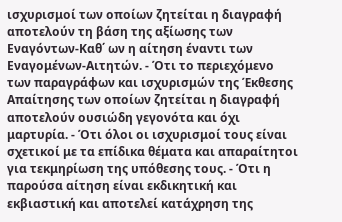ισχυρισμοί των οποίων ζητείται η διαγραφή αποτελούν τη βάση της αξίωσης των Εναγόντων-Καθ΄ ων η αίτηση έναντι των Εναγομένων-Αιτητών. - Ότι το περιεχόμενο των παραγράφων και ισχυρισμών της Έκθεσης Απαίτησης των οποίων ζητείται η διαγραφή αποτελούν ουσιώδη γεγονότα και όχι μαρτυρία. - Ότι όλοι οι ισχυρισμοί τους είναι σχετικοί με τα επίδικα θέματα και απαραίτητοι για τεκμηρίωση της υπόθεσης τους. - Ότι η παρούσα αίτηση είναι εκδικητική και εκβιαστική και αποτελεί κατάχρηση της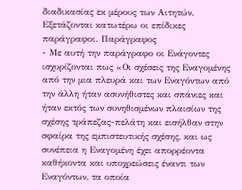διαδικασίας εκ μέρους των Αιτητών. Εξετάζονται κατωτέρω οι επίδικες παράγραφοι. Παράγραφος
- Με αυτή την παράγραφο οι Ενάγοντες ισχυρίζονται πως «Οι σχέσεις της Εναγομένης από την μια πλευρά και των Εναγόντων από την άλλη ήταν ασυνήθιστες και σπάνιες και ήταν εκτός των συνηθισμένων πλαισίων της σχέσης τράπεζας-πελάτη και εισήλθαν στην σφαίρα της εμπιστευτικής σχέσης, και ως συνέπεια η Εναγομένη έχει απορρέοντα καθήκοντα και υποχρεώσεις έναντι των Εναγόντων, τα οποία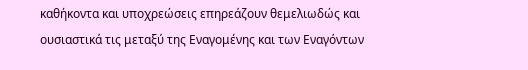καθήκοντα και υποχρεώσεις επηρεάζουν θεμελιωδώς και ουσιαστικά τις μεταξύ της Εναγομένης και των Εναγόντων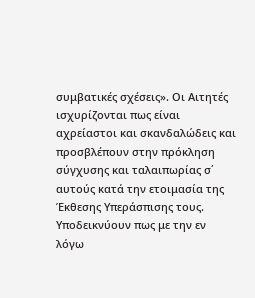συμβατικές σχέσεις». Οι Αιτητές ισχυρίζονται πως είναι αχρείαστοι και σκανδαλώδεις και προσβλέπουν στην πρόκληση σύγχυσης και ταλαιπωρίας σ΄ αυτούς κατά την ετοιμασία της Έκθεσης Υπεράσπισης τους. Υποδεικνύουν πως με την εν λόγω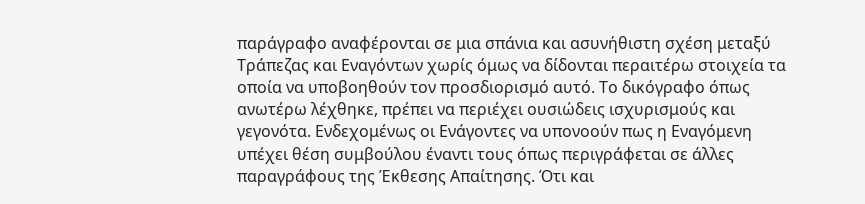παράγραφο αναφέρονται σε μια σπάνια και ασυνήθιστη σχέση μεταξύ Τράπεζας και Εναγόντων χωρίς όμως να δίδονται περαιτέρω στοιχεία τα οποία να υποβοηθούν τον προσδιορισμό αυτό. Το δικόγραφο όπως ανωτέρω λέχθηκε, πρέπει να περιέχει ουσιώδεις ισχυρισμούς και γεγονότα. Ενδεχομένως οι Ενάγοντες να υπονοούν πως η Εναγόμενη υπέχει θέση συμβούλου έναντι τους όπως περιγράφεται σε άλλες παραγράφους της Έκθεσης Απαίτησης. Ότι και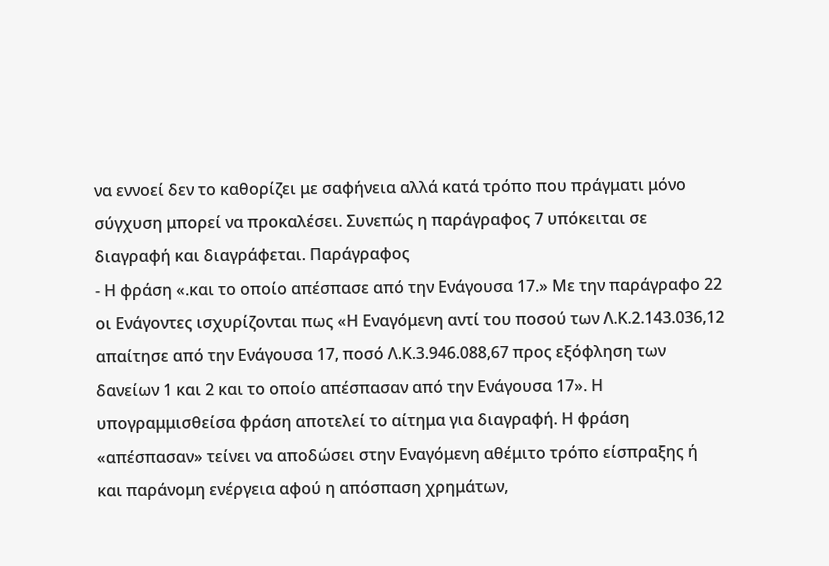να εννοεί δεν το καθορίζει με σαφήνεια αλλά κατά τρόπο που πράγματι μόνο σύγχυση μπορεί να προκαλέσει. Συνεπώς η παράγραφος 7 υπόκειται σε διαγραφή και διαγράφεται. Παράγραφος
- Η φράση «.και το οποίο απέσπασε από την Ενάγουσα 17.» Με την παράγραφο 22 οι Ενάγοντες ισχυρίζονται πως «Η Εναγόμενη αντί του ποσού των Λ.Κ.2.143.036,12 απαίτησε από την Ενάγουσα 17, ποσό Λ.Κ.3.946.088,67 προς εξόφληση των δανείων 1 και 2 και το οποίο απέσπασαν από την Ενάγουσα 17». Η υπογραμμισθείσα φράση αποτελεί το αίτημα για διαγραφή. Η φράση «απέσπασαν» τείνει να αποδώσει στην Εναγόμενη αθέμιτο τρόπο είσπραξης ή και παράνομη ενέργεια αφού η απόσπαση χρημάτων,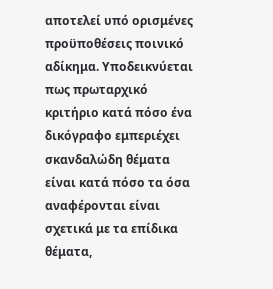αποτελεί υπό ορισμένες προϋποθέσεις ποινικό αδίκημα. Υποδεικνύεται πως πρωταρχικό κριτήριο κατά πόσο ένα δικόγραφο εμπεριέχει σκανδαλώδη θέματα είναι κατά πόσο τα όσα αναφέρονται είναι σχετικά με τα επίδικα θέματα,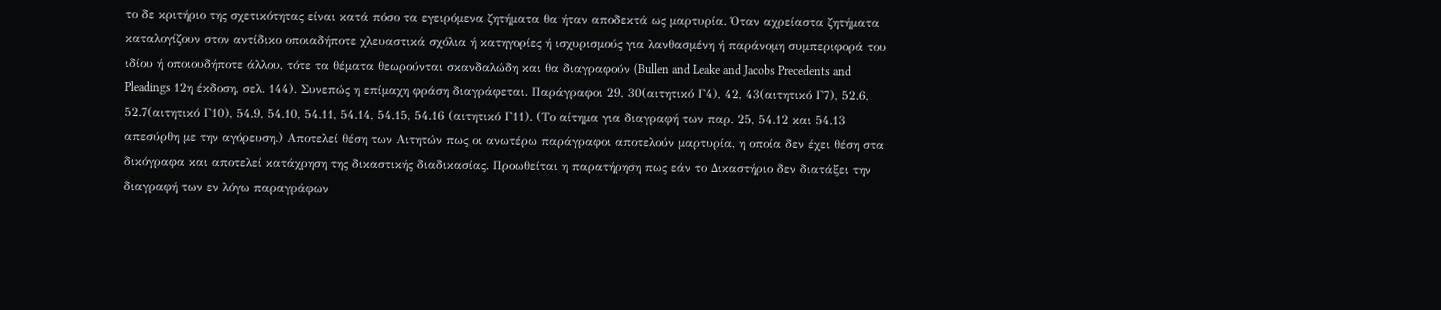το δε κριτήριο της σχετικότητας είναι κατά πόσο τα εγειρόμενα ζητήματα θα ήταν αποδεκτά ως μαρτυρία. Όταν αχρείαστα ζητήματα καταλογίζουν στον αντίδικο οποιαδήποτε χλευαστικά σχόλια ή κατηγορίες ή ισχυρισμούς για λανθασμένη ή παράνομη συμπεριφορά του ιδίου ή οποιουδήποτε άλλου, τότε τα θέματα θεωρούνται σκανδαλώδη και θα διαγραφούν (Bullen and Leake and Jacobs Precedents and Pleadings 12η έκδοση, σελ. 144). Συνεπώς η επίμαχη φράση διαγράφεται. Παράγραφοι 29, 30(αιτητικό Γ4), 42, 43(αιτητικό Γ7), 52.6, 52.7(αιτητικό Γ10), 54.9, 54.10, 54.11, 54.14, 54.15, 54.16 (αιτητικό Γ11). (Το αίτημα για διαγραφή των παρ. 25, 54.12 και 54.13 απεσύρθη με την αγόρευση.) Αποτελεί θέση των Αιτητών πως οι ανωτέρω παράγραφοι αποτελούν μαρτυρία, η οποία δεν έχει θέση στα δικόγραφα και αποτελεί κατάχρηση της δικαστικής διαδικασίας. Προωθείται η παρατήρηση πως εάν το Δικαστήριο δεν διατάξει την διαγραφή των εν λόγω παραγράφων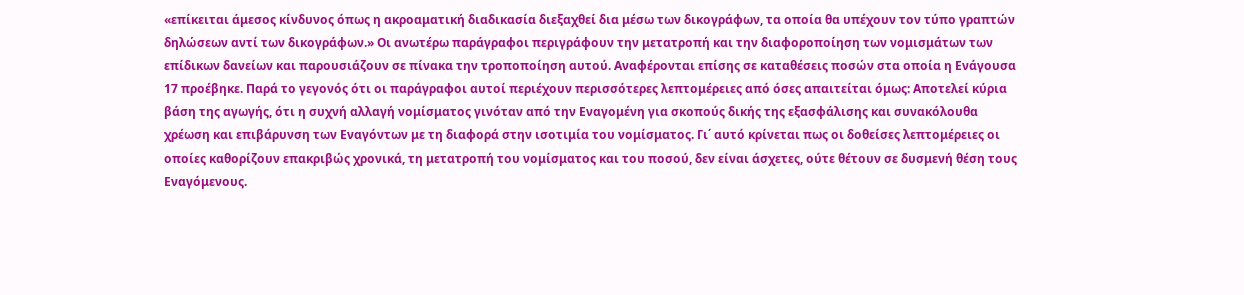«επίκειται άμεσος κίνδυνος όπως η ακροαματική διαδικασία διεξαχθεί δια μέσω των δικογράφων, τα οποία θα υπέχουν τον τύπο γραπτών δηλώσεων αντί των δικογράφων.» Οι ανωτέρω παράγραφοι περιγράφουν την μετατροπή και την διαφοροποίηση των νομισμάτων των επίδικων δανείων και παρουσιάζουν σε πίνακα την τροποποίηση αυτού. Αναφέρονται επίσης σε καταθέσεις ποσών στα οποία η Ενάγουσα 17 προέβηκε. Παρά το γεγονός ότι οι παράγραφοι αυτοί περιέχουν περισσότερες λεπτομέρειες από όσες απαιτείται όμως: Αποτελεί κύρια βάση της αγωγής, ότι η συχνή αλλαγή νομίσματος γινόταν από την Εναγομένη για σκοπούς δικής της εξασφάλισης και συνακόλουθα χρέωση και επιβάρυνση των Εναγόντων με τη διαφορά στην ισοτιμία του νομίσματος. Γι΄ αυτό κρίνεται πως οι δοθείσες λεπτομέρειες οι οποίες καθορίζουν επακριβώς χρονικά, τη μετατροπή του νομίσματος και του ποσού, δεν είναι άσχετες, ούτε θέτουν σε δυσμενή θέση τους Εναγόμενους.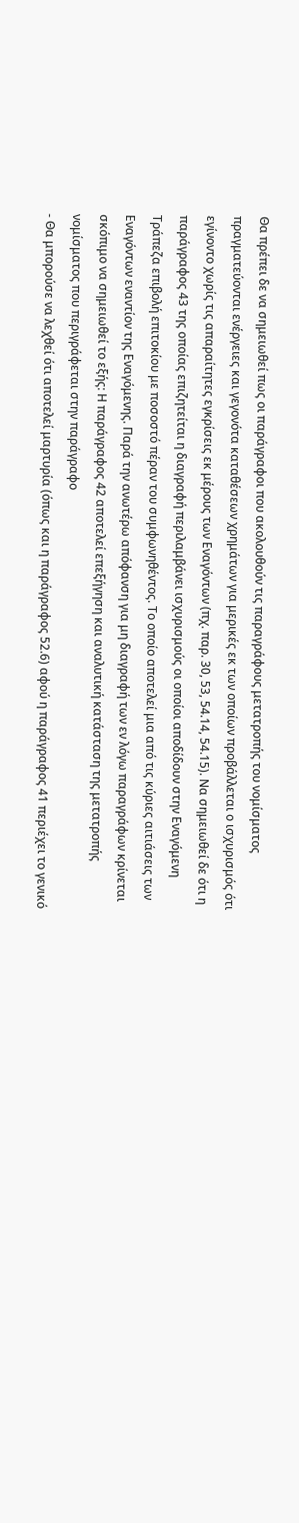Θα πρέπει δε να σημειωθεί πως οι παράγραφοι που ακολουθούν τις παραγράφους μετατροπής του νομίσματος πραγματεύονται ενέργειες και γεγονότα καταθέσεων χρημάτων για μερικές εκ των οποίων προβάλλεται ο ισχυρισμός ότι εγίνοντο χωρίς τις απαραίτητες εγκρίσεις εκ μέρους των Εναγόντων (πχ. παρ. 30, 53, 54.14, 54.15). Να σημειωθεί δε ότι η παράγραφος 43 της οποίας επιζητείται η διαγραφή περιλαμβάνει ισχυρισμούς οι οποίοι αποδίδουν στην Εναγόμενη Τράπεζα επιβολή επιτοκίου με ποσοστό πέραν του συμφωνηθέντος. Το οποίο αποτελεί μια από τις κύριες αιτιάσεις των Εναγόντων εναντίον της Εναγόμενης. Παρά την ανωτέρω απόφανση για μη διαγραφή των εν λόγω παραγράφων κρίνεται σκόπιμο να σημειωθεί το εξής: Η παράγραφος 42 αποτελεί επεξήγηση και αναλυτική κατάσταση της μετατροπής νομίσματος που περιγράφεται στην παράγραφο
- Θα μπορούσε να λεχθεί ότι αποτελεί μαρτυρία (όπως και η παράγραφος 52.6) αφού η παράγραφος 41 περιέχει το γενικό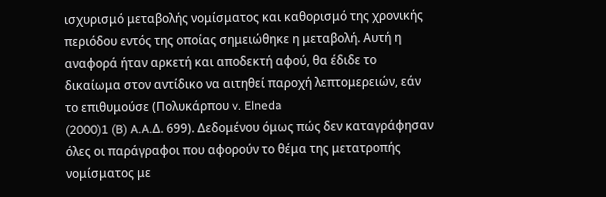ισχυρισμό μεταβολής νομίσματος και καθορισμό της χρονικής περιόδου εντός της οποίας σημειώθηκε η μεταβολή. Αυτή η αναφορά ήταν αρκετή και αποδεκτή αφού, θα έδιδε το δικαίωμα στον αντίδικο να αιτηθεί παροχή λεπτομερειών, εάν το επιθυμούσε (Πολυκάρπου v. Elneda
(2000)1 (B) A.A.Δ. 699). Δεδομένου όμως πώς δεν καταγράφησαν όλες οι παράγραφοι που αφορούν το θέμα της μετατροπής νομίσματος με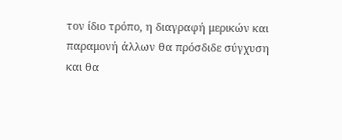τον ίδιο τρόπο, η διαγραφή μερικών και παραμονή άλλων θα πρόσδιδε σύγχυση και θα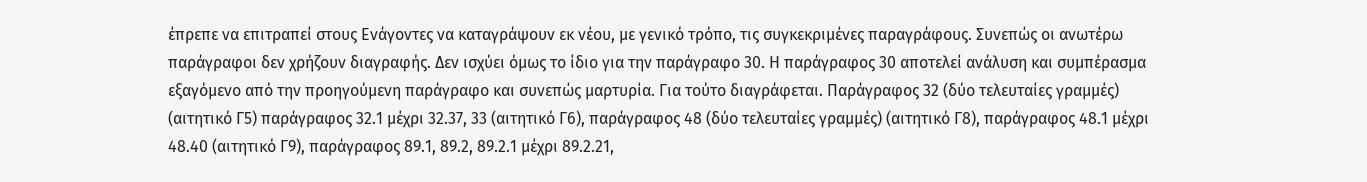έπρεπε να επιτραπεί στους Ενάγοντες να καταγράψουν εκ νέου, με γενικό τρόπο, τις συγκεκριμένες παραγράφους. Συνεπώς οι ανωτέρω παράγραφοι δεν χρήζουν διαγραφής. Δεν ισχύει όμως το ίδιο για την παράγραφο 30. Η παράγραφος 30 αποτελεί ανάλυση και συμπέρασμα εξαγόμενο από την προηγούμενη παράγραφο και συνεπώς μαρτυρία. Για τούτο διαγράφεται. Παράγραφος 32 (δύο τελευταίες γραμμές) (αιτητικό Γ5) παράγραφος 32.1 μέχρι 32.37, 33 (αιτητικό Γ6), παράγραφος 48 (δύο τελευταίες γραμμές) (αιτητικό Γ8), παράγραφος 48.1 μέχρι 48.40 (αιτητικό Γ9), παράγραφος 89.1, 89.2, 89.2.1 μέχρι 89.2.21,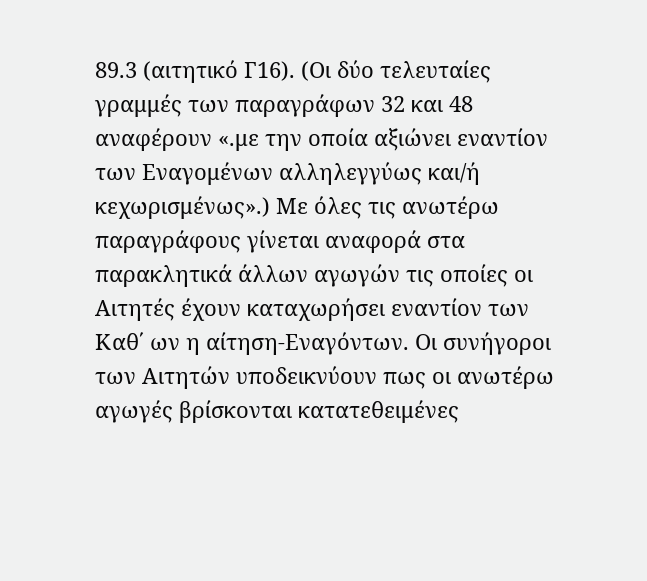89.3 (αιτητικό Γ16). (Οι δύο τελευταίες γραμμές των παραγράφων 32 και 48 αναφέρουν «.με την οποία αξιώνει εναντίον των Εναγομένων αλληλεγγύως και/ή κεχωρισμένως».) Με όλες τις ανωτέρω παραγράφους γίνεται αναφορά στα παρακλητικά άλλων αγωγών τις οποίες οι Αιτητές έχουν καταχωρήσει εναντίον των Καθ΄ ων η αίτηση-Εναγόντων. Οι συνήγοροι των Αιτητών υποδεικνύουν πως οι ανωτέρω αγωγές βρίσκονται κατατεθειμένες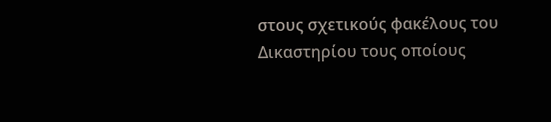στους σχετικούς φακέλους του Δικαστηρίου τους οποίους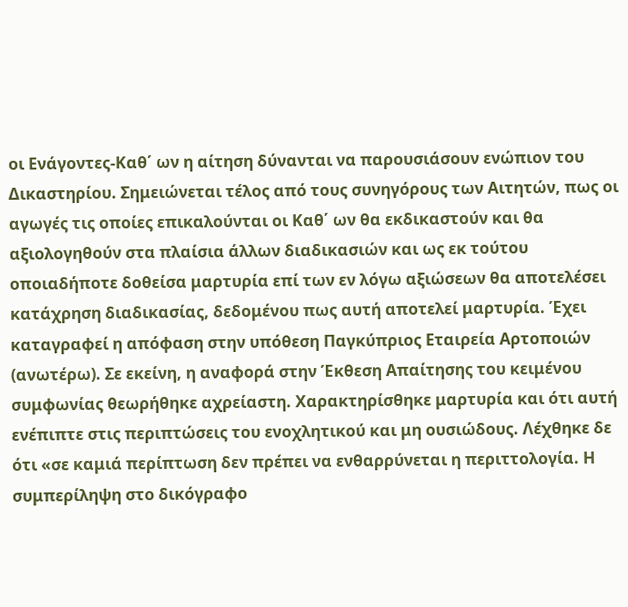οι Ενάγοντες-Καθ΄ ων η αίτηση δύνανται να παρουσιάσουν ενώπιον του Δικαστηρίου. Σημειώνεται τέλος από τους συνηγόρους των Αιτητών, πως οι αγωγές τις οποίες επικαλούνται οι Καθ΄ ων θα εκδικαστούν και θα αξιολογηθούν στα πλαίσια άλλων διαδικασιών και ως εκ τούτου οποιαδήποτε δοθείσα μαρτυρία επί των εν λόγω αξιώσεων θα αποτελέσει κατάχρηση διαδικασίας, δεδομένου πως αυτή αποτελεί μαρτυρία. Έχει καταγραφεί η απόφαση στην υπόθεση Παγκύπριος Εταιρεία Αρτοποιών (ανωτέρω). Σε εκείνη, η αναφορά στην Έκθεση Απαίτησης του κειμένου συμφωνίας θεωρήθηκε αχρείαστη. Χαρακτηρίσθηκε μαρτυρία και ότι αυτή ενέπιπτε στις περιπτώσεις του ενοχλητικού και μη ουσιώδους. Λέχθηκε δε ότι «σε καμιά περίπτωση δεν πρέπει να ενθαρρύνεται η περιττολογία. Η συμπερίληψη στο δικόγραφο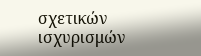σχετικών ισχυρισμών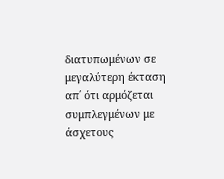διατυπωμένων σε μεγαλύτερη έκταση απ΄ ότι αρμόζεται συμπλεγμένων με άσχετους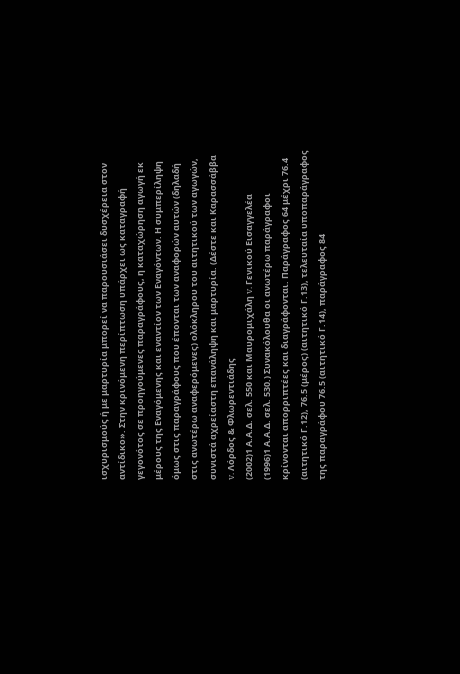ισχυρισμούς ή με μαρτυρία μπορεί να παρουσιάσει δυσχέρεια στον αντίδικο». Στην κρινόμενη περίπτωση υπάρχει ως καταγραφή γεγονότος σε προηγούμενες παραγράφους, η καταχώρηση αγωγή εκ μέρους της Εναγόμενης και εναντίον των Εναγόντων. Η συμπερίληψη όμως στις παραγράφους που έπονται των αναφορών αυτών (δηλαδή στις ανωτέρω αναφερόμενες) ολόκληρου του αιτητικού των αγωγών, συνιστά αχρείαστη επανάληψη και μαρτυρία. (Δέστε και Καρασσάββα v. Λόρδος & Φλωρεντιάδης
(2002)1 Α.Α.Δ. σελ. 550 και Μαυρομιχάλη v. Γενικού Εισαγγελέα
(1996)1 Α.Α.Δ. σελ. 530.) Συνακόλουθα οι ανωτέρω παράγραφοι κρίνονται απορριπτέες και διαγράφονται. Παράγραφος 64 μέχρι 76.4 (αιτητικό Γ.12), 76.5 (μέρος) (αιτητικό Γ.13), τελευταία υποπαράγραφος της παραγράφου 76.5 (αιτητικό Γ.14), παράγραφος 84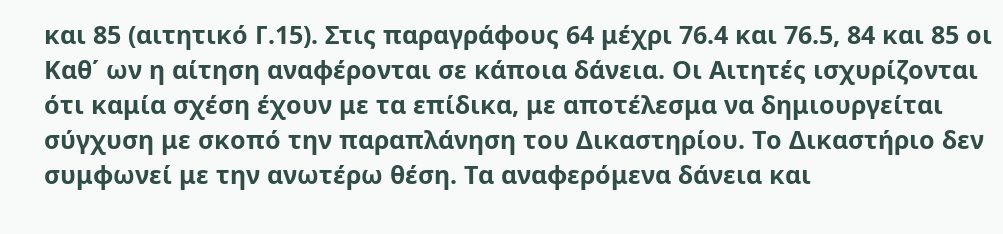και 85 (αιτητικό Γ.15). Στις παραγράφους 64 μέχρι 76.4 και 76.5, 84 και 85 οι Καθ΄ ων η αίτηση αναφέρονται σε κάποια δάνεια. Οι Αιτητές ισχυρίζονται ότι καμία σχέση έχουν με τα επίδικα, με αποτέλεσμα να δημιουργείται σύγχυση με σκοπό την παραπλάνηση του Δικαστηρίου. Το Δικαστήριο δεν συμφωνεί με την ανωτέρω θέση. Τα αναφερόμενα δάνεια και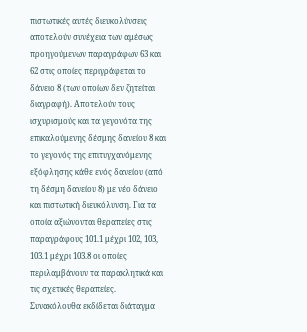πιστωτικές αυτές διευκολύνσεις αποτελούν συνέχεια των αμέσως προηγούμενων παραγράφων 63 και 62 στις οποίες περιγράφεται το δάνειο 8 (των οποίων δεν ζητείται διαγραφή). Αποτελούν τους ισχυρισμούς και τα γεγονότα της επικαλούμενης δέσμης δανείου 8 και το γεγονός της επιτυγχανόμενης εξόφλησης κάθε ενός δανείου (από τη δέσμη δανείου 8) με νέο δάνειο και πιστωτική διευκόλυνση. Για τα οποία αξιώνονται θεραπείες στις παραγράφους 101.1 μέχρι 102, 103, 103.1 μέχρι 103.8 οι οποίες περιλαμβάνουν τα παρακλητικά και τις σχετικές θεραπείες. Συνακόλουθα εκδίδεται διάταγμα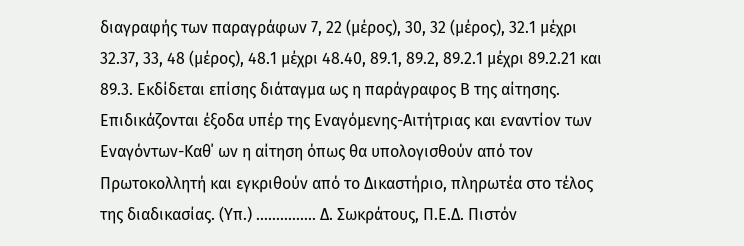διαγραφής των παραγράφων 7, 22 (μέρος), 30, 32 (μέρος), 32.1 μέχρι 32.37, 33, 48 (μέρος), 48.1 μέχρι 48.40, 89.1, 89.2, 89.2.1 μέχρι 89.2.21 και 89.3. Εκδίδεται επίσης διάταγμα ως η παράγραφος Β της αίτησης. Επιδικάζονται έξοδα υπέρ της Εναγόμενης-Αιτήτριας και εναντίον των Εναγόντων-Καθ΄ ων η αίτηση όπως θα υπολογισθούν από τον Πρωτοκολλητή και εγκριθούν από το Δικαστήριο, πληρωτέα στο τέλος της διαδικασίας. (Υπ.) ............... Δ. Σωκράτους, Π.Ε.Δ. Πιστόν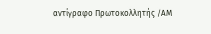αντίγραφο Πρωτοκολλητής /ΑΜ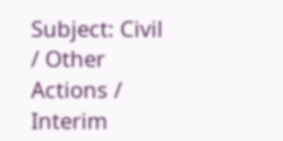Subject: Civil / Other Actions / Interim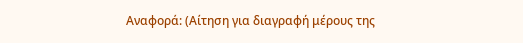Αναφορά: (Αίτηση για διαγραφή μέρους της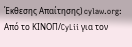Έκθεσης Απαίτησης) cylaw.org: Από το ΚΙΝOΠ/CyLii για τον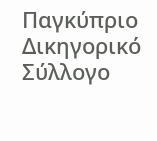Παγκύπριο Δικηγορικό Σύλλογο